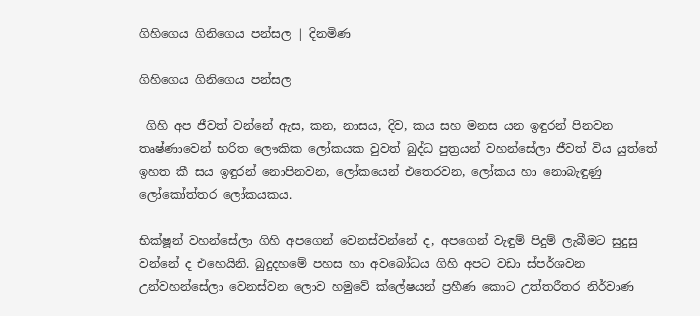ගිහිගෙය ගිනිගෙය පන්සල | දිනමිණ

ගිහිගෙය ගිනිගෙය පන්සල

 ගිහි අප ජීවත් වන්නේ ඇස, කන, නාසය, දිව, කය සහ මනස යන ඉඳුරන් පිනවන තෘෂ්ණාවෙන් භරිත ලෞකික ලෝකයක වුවත් බුද්ධ පුත්‍රයන් වහන්සේලා ජීවත් විය යුත්තේ ඉහත කී සය ඉඳුරන් නොපිනවන, ලෝකයෙන් එතෙරවන, ලෝකය හා නොබැඳුණු ලෝකෝත්තර ලෝකයකය.

භික්ෂූන් වහන්සේලා ගිහි අපගෙන් වෙනස්වන්නේ ද, අපගෙන් වැඳුම් පිදුම් ලැබීමට සුදුසු වන්නේ ද එහෙයිනි. බුදුදහමේ පහස හා අවබෝධය ගිහි අපට වඩා ස්පර්ශවන උන්වහන්සේලා වෙනස්වන ලොව හමුවේ ක්ලේෂයන් ප්‍රහීණ කොට උත්තරීතර නිර්වාණ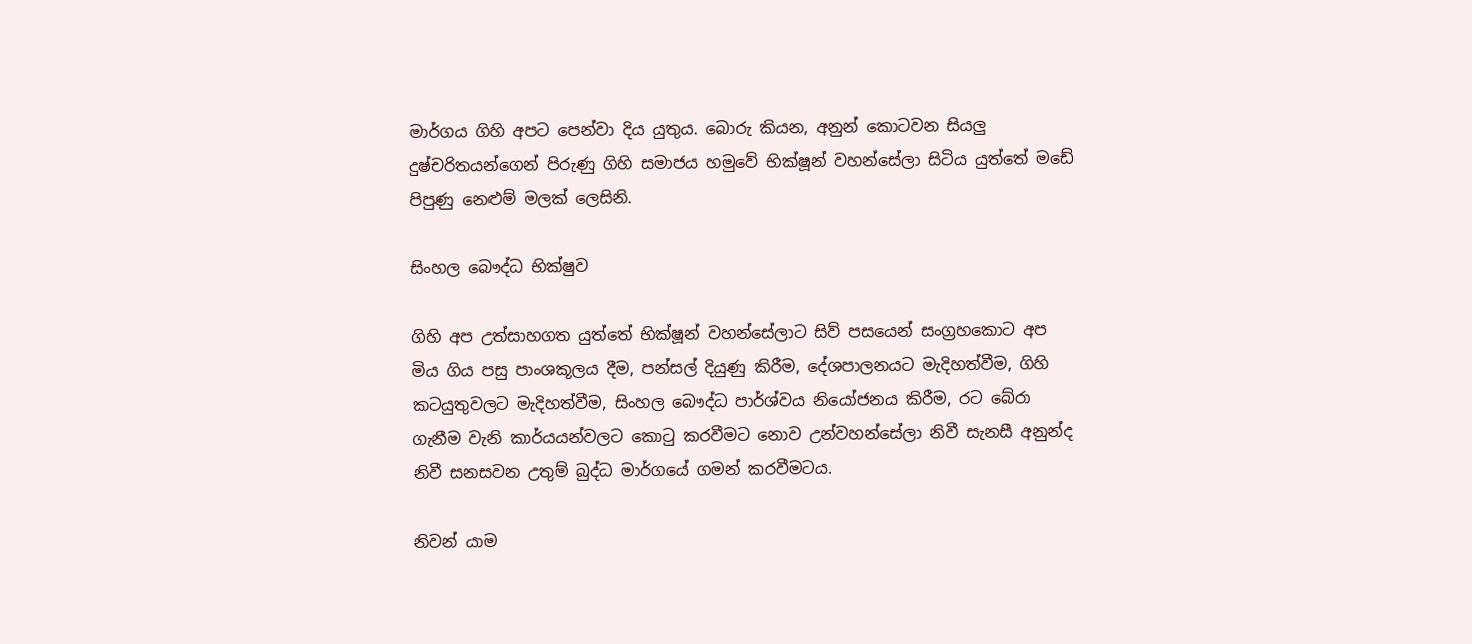මාර්ගය ගිහි අපට පෙන්වා දිය යුතුය. බොරු කියන, අනුන් කොටවන සියලු දුෂ්චරිතයන්ගෙන් පිරුණු ගිහි සමාජය හමුවේ භික්ෂූන් වහන්සේලා සිටිය යුත්තේ මඩේ පිපුණු නෙළුම් මලක් ලෙසිනි.

සිංහල බෞද්ධ භික්ෂුව

ගිහි අප උත්සාහගත යුත්තේ භික්ෂූන් වහන්සේලාට සිව් පසයෙන් සංග්‍රහකොට අප මිය ගිය පසු පාංශකූලය දීම, පන්සල් දියුණු කිරීම, දේශපාලනයට මැදිහත්වීම, ගිහි කටයුතුවලට මැදිහත්වීම, සිංහල බෞද්ධ පාර්ශ්වය නියෝජනය කිරීම, රට බේරා ගැනීම වැනි කාර්යයන්වලට කොටු කරවීමට නොව උන්වහන්සේලා නිවී සැනසී අනුන්ද නිවී සනසවන උතුම් බුද්ධ මාර්ගයේ ගමන් කරවීමටය.

නිවන් යාම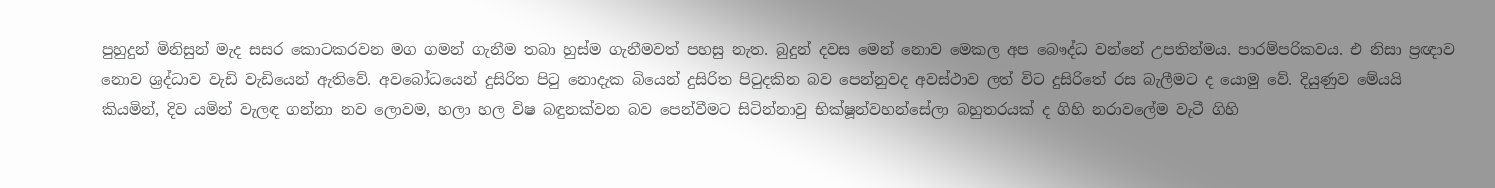පුහුදුන් මිනිසුන් මැද සසර කොටකරවන මග ගමන් ගැනීම තබා හුස්ම ගැනීමවත් පහසු නැත. බුදුන් දවස මෙන් නොව මෙකල අප බෞද්ධ වන්නේ උපතින්මය. පාරම්පරිකවය. එ නිසා ප්‍රඥාව නොව ශ්‍රද්ධාව වැඩි වැඩියෙන් ඇතිවේ. අවබෝධයෙන් දුසිරිත පිටු නොදැක බියෙන් දුසිරිත පිටුදකින බව පෙන්නුවද අවස්ථාව ලත් විට දුසිරිතේ රස බැලීමට ද යොමු වේ. දියුණුව මේයයි කියමින්, දිව යමින් වැලඳ ගන්නා නව ලොවම, හලා හල විෂ බඳුනක්වන බව පෙන්වීමට සිටින්නාවු භික්ෂූන්වහන්සේලා බහුතරයක් ද ගිහි නරාවලේම වැටී ගිහි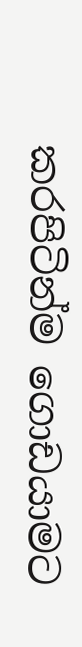කරපිටින්ම ගොඩයාමට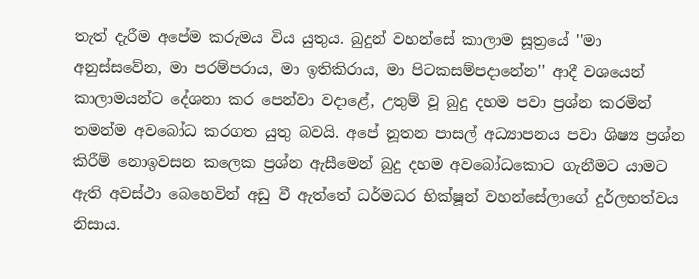තැත් දැරීම අපේම කරුමය විය යුතුය. බුදුන් වහන්සේ කාලාම සූත්‍රයේ ''මා අනුස්සවේන, මා පරම්පරාය, මා ඉතිකිරාය, මා පිටකසම්පදානේන'' ආදී වශයෙන් කාලාමයන්ට දේශනා කර පෙන්වා වදාළේ, උතුම් වූ බුදු දහම පවා ප්‍රශ්න කරමින් තමන්ම අවබෝධ කරගත යුතු බවයි. අපේ නූතන පාසල් අධ්‍යාපනය පවා ශිෂ්‍ය ප්‍රශ්න කිරීම් නොඉවසන කලෙක ප්‍රශ්න ඇසීමෙන් බුදු දහම අවබෝධකොට ගැනීමට යාමට ඇති අවස්ථා බෙහෙවින් අඩු වී ඇත්තේ ධර්මධර භික්ෂූන් වහන්සේලාගේ දුර්ලභත්වය නිසාය.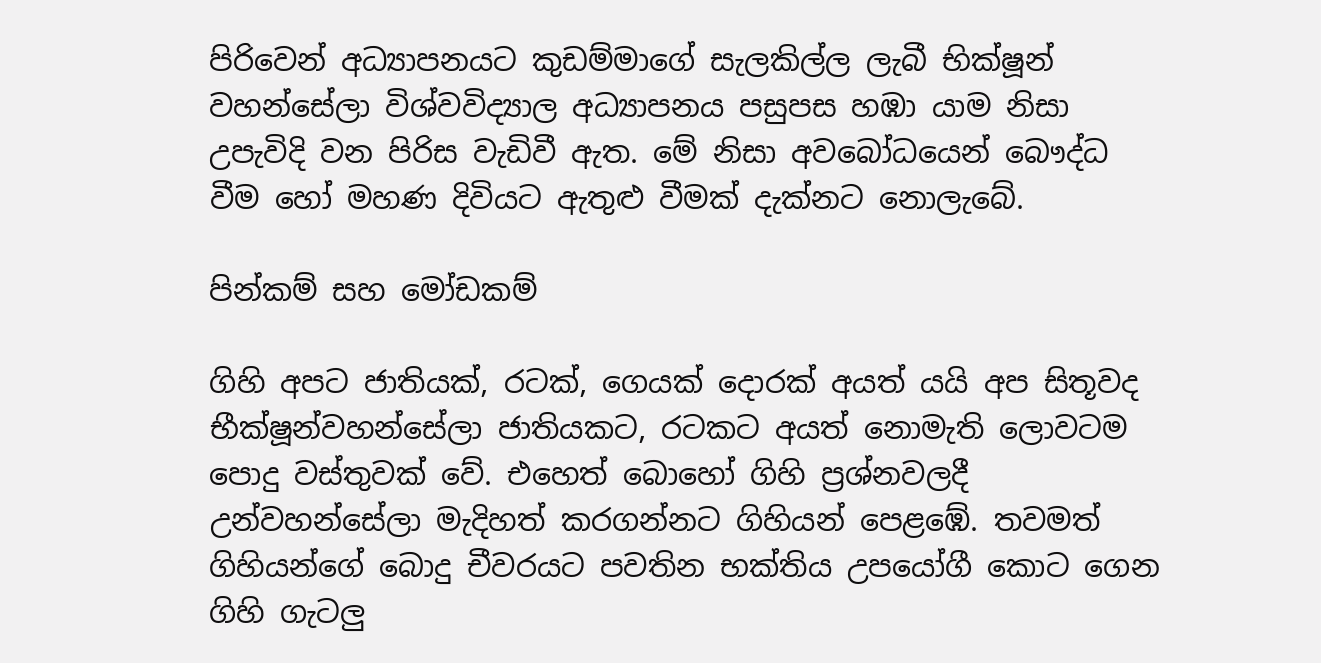පිරිවෙන් අධ්‍යාපනයට කුඩම්මාගේ සැලකිල්ල ලැබී භික්ෂූන් වහන්සේලා විශ්වවිද්‍යාල අධ්‍යාපනය පසුපස හඹා යාම නිසා උපැවිදි වන පිරිස වැඩිවී ඇත. මේ නිසා අවබෝධයෙන් බෞද්ධ වීම හෝ මහණ දිවියට ඇතුළු වීමක් දැක්නට නොලැබේ.

පින්කම් සහ මෝඩකම්

ගිහි අපට ජාතියක්, රටක්, ගෙයක් දොරක් අයත් යයි අප සිතූවද භීක්ෂූන්වහන්සේලා ජාතියකට, රටකට අයත් නොමැති ලොවටම පොදු වස්තුවක් වේ. එහෙත් බොහෝ ගිහි ප්‍රශ්නවලදී උන්වහන්සේලා මැදිහත් කරගන්නට ගිහියන් පෙළඹේ. තවමත් ගිහියන්ගේ බොදු චීවරයට පවතින භක්තිය උපයෝගී කොට ගෙන ගිහි ගැටලු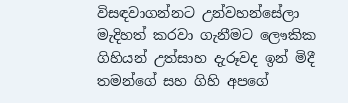විසඳවාගන්නට උන්වහන්සේලා මැදිහත් කරවා ගැනීමට ලෞකික ගිහියන් උත්සාහ දැරූවද ඉන් මිදී තමන්ගේ සහ ගිහි අපගේ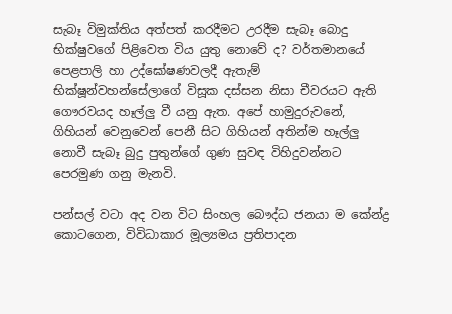සැබෑ විමුක්තිය අත්පත් කරදීමට උරදීම සැබෑ බොදු භික්ෂුවගේ පිළිවෙත විය යුතු නොවේ ද? වර්තමානයේ පෙළපාලි හා උද්ඝෝෂණවලදී ඇතැම් භික්ෂූන්වහන්සේලාගේ විසූක දස්සන නිසා චීවරයට ඇති ගෞරවයද හෑල්ලු වී යනු ඇත. අපේ හාමුදුරුවනේ, ගිහියන් වෙනුවෙන් පෙනී සිට ගිහියන් අතින්ම හෑල්ලු නොවී සැබෑ බුදු පුතුන්ගේ ගුණ සුවඳ විහිදුවන්නට පෙරමුණ ගනු මැනවි.

පන්සල් වටා අද වන විට සිංහල බෞද්ධ ජනයා ම කේන්ද්‍ර කොටගෙන, විවිධාකාර මූල්‍යමය ප්‍රතිපාදන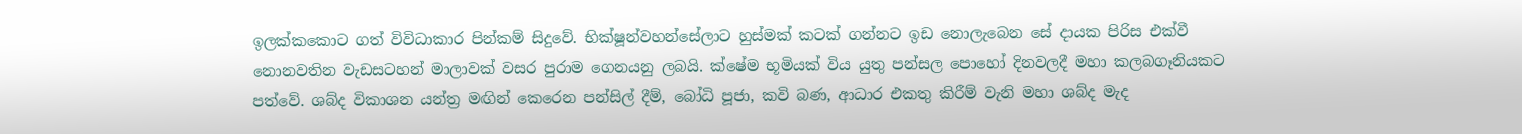ඉලක්කකොට ගත් විවිධාකාර පින්කම් සිදුවේ. භික්ෂූන්වහන්සේලාට හුස්මක් කටක් ගන්නට ඉඩ නොලැබෙන සේ දායක පිරිස එක්වී නොනවතින වැඩසටහන් මාලාවක් වසර පුරාම ගෙනයනු ලබයි. ක්ෂේම භූමියක් විය යුතු පන්සල පොහෝ දිනවලදී මහා කලබගෑනියකට පත්වේ. ශබ්ද විකාශන යන්ත්‍ර මඟින් කෙරෙන පන්සිල් දීම්, බෝධි පූජා, කවි බණ, ආධාර එකතු කිරීම් වැනි මහා ශබ්ද මැද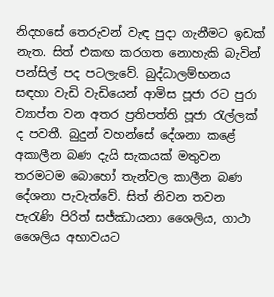නිදහසේ තෙරුවන් වැඳ පුදා ගැනීමට ඉඩක් නැත. සිත් එකඟ කරගත නොහැකි බැවින් පන්සිල් පද පටලැවේ. බුද්ධාලම්භනය සඳහා වැඩි වැඩියෙන් ආමිස පූජා රට පුරා ව්‍යාප්ත වන අතර ප්‍රතිපත්ති පූජා රැල්ලක් ද පවතී. බුදුන් වහන්සේ දේශනා කළේ අකාලීන බණ දැයි සැකයක් මතුවන තරමටම බොහෝ තැන්වල කාලීන බණ දේශනා පැවැත්වේ. සිත් නිවන තවන පැරැණි පිරිත් සජ්ඣායනා ශෛලිය, ගාථා ශෛලිය අභාවයට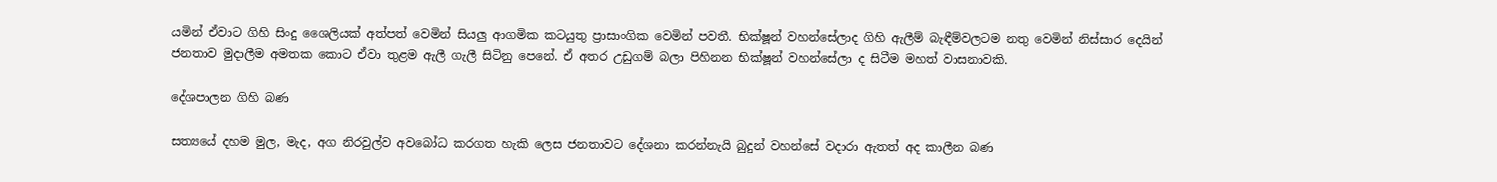යමින් ඒවාට ගිහි සිංදු ශෛලියක් අත්පත් වෙමින් සියලු ආගමික කටයුතු ප්‍රාසාංගික වෙමින් පවතී. භික්ෂූන් වහන්සේලාද ගිහි ඇලීම් බැඳීම්වලටම නතු වෙමින් නිස්සාර දෙයින් ජනතාව මුදාලීම අමතක කොට ඒවා තුළම ඇලී ගැලී සිටිනු පෙනේ. ඒ අතර උඩුගම් බලා පිහිනන භික්ෂූන් වහන්සේලා ද සිටීම මහත් වාසනාවකි.

දේශපාලන ගිහි බණ

සත්‍යයේ දහම මුල, මැද, අග නිරවුල්ව අවබෝධ කරගත හැකි ලෙස ජනතාවට දේශනා කරන්නැයි බුදුන් වහන්සේ වදාරා ඇතත් අද කාලීන බණ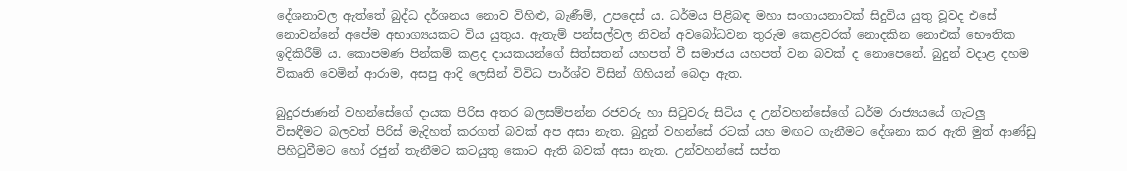දේශනාවල ඇත්තේ බුද්ධ දර්ශනය නොව විහිළු, බැණීම්, උපදෙස් ය. ධර්මය පිළිබඳ මහා සංගායනාවක් සිදුවිය යුතු වූවද එසේ නොවන්නේ අපේම අභාග්‍යයකට විය යුතුය. ඇතැම් පන්සල්වල නිවන් අවබෝධවන තුරුම කෙළවරක් නොදකින නොඑක් භෞතික ඉදිකිරීම් ය. කොපමණ පින්කම් කළද දායකයන්ගේ සිත්සතන් යහපත් වී සමාජය යහපත් වන බවක් ද නොපෙනේ. බුදුන් වදාළ දහම විකෘති වෙමින් ආරාම, අසපු ආදි ලෙසින් විවිධ පාර්ශ්ව විසින් ගිහියන් බෙදා ඇත.

බුදුරජාණන් වහන්සේගේ දායක පිරිස අතර බලසම්පන්න රජවරු හා සිටුවරු සිටිය ද උන්වහන්සේගේ ධර්ම රාජ්‍යයයේ ගැටලු විසඳීමට බලවත් පිරිස් මැදිහත් කරගත් බවක් අප අසා නැත. බුදුන් වහන්සේ රටක් යහ මඟට ගැනීමට දේශනා කර ඇති මුත් ආණ්ඩු පිහිටුවීමට හෝ රජුන් තැනීමට කටයුතු කොට ඇති බවක් අසා නැත. උන්වහන්සේ සප්ත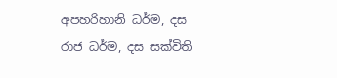අපහරිහානි ධර්ම, දස රාජ ධර්ම, දස සක්විති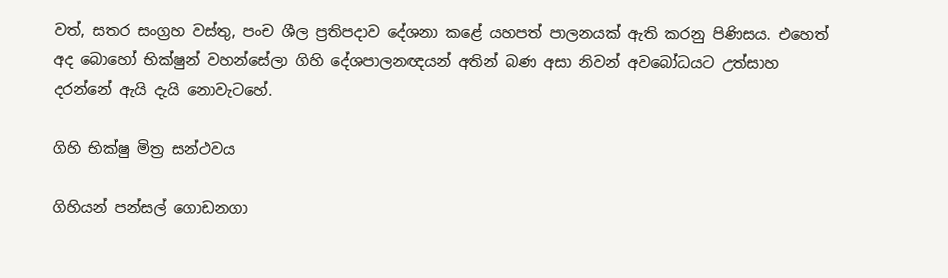වත්, සතර සංග්‍රහ වස්තු, පංච ශීල ප්‍රතිපදාව දේශනා කළේ යහපත් පාලනයක් ඇති කරනු පිණිසය. එහෙත් අද බොහෝ භික්ෂුන් වහන්සේලා ගිහි දේශපාලනඥයන් අතින් බණ අසා නිවන් අවබෝධයට උත්සාහ දරන්නේ ඇයි දැයි නොවැටහේ.

ගිහි භික්ෂු මිත්‍ර සන්ථවය

ගිහියන් පන්සල් ගොඩනගා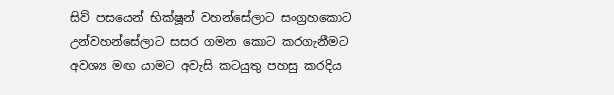සිව් පසයෙන් භික්ෂූන් වහන්සේලාට සංග්‍රහකොට උන්වහන්සේලාට සසර ගමන කොට කරගැනීමට අවශ්‍ය මඟ යාමට අවැසි කටයුතු පහසු කරදිය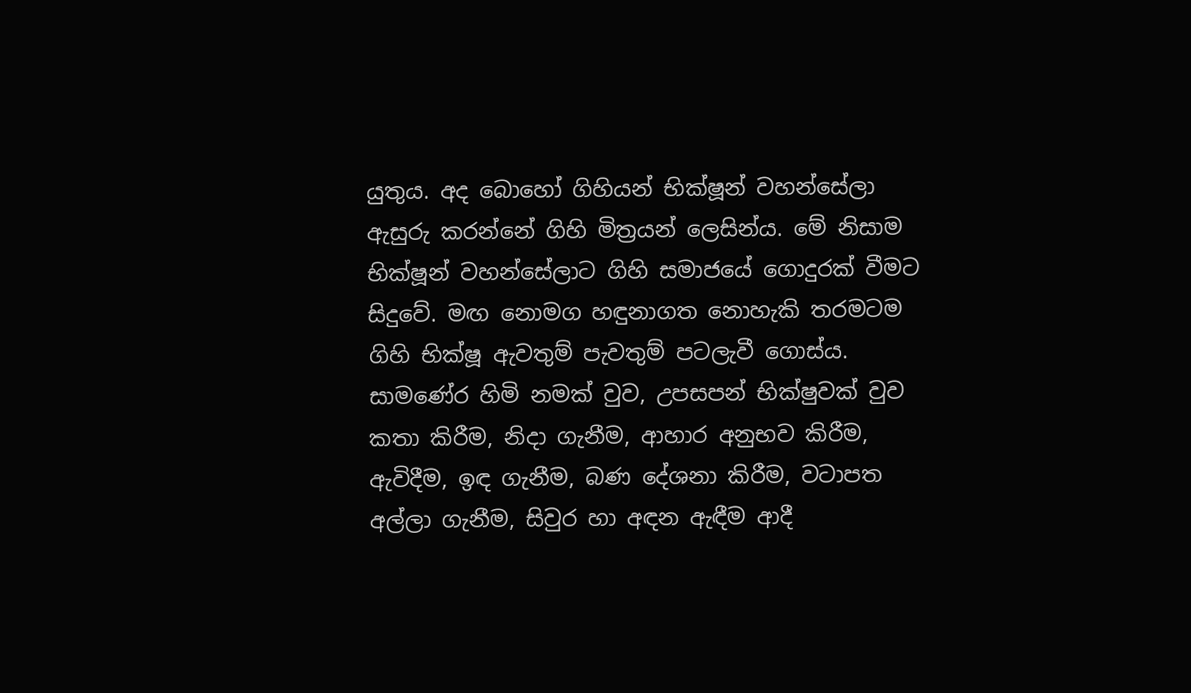යුතුය. අද බොහෝ ගිහියන් භික්ෂූන් වහන්සේලා ඇසුරු කරන්නේ ගිහි මිත්‍රයන් ලෙසින්ය. මේ නිසාම භික්ෂූන් වහන්සේලාට ගිහි සමාජයේ ගොදුරක් වීමට සිදුවේ. මඟ නොමග හඳුනාගත නොහැකි තරමටම ගිහි භික්ෂූ ඇවතුම් පැවතුම් පටලැවී ගොස්ය. සාමණේර හිමි නමක් වුව, උපසපන් භික්ෂුවක් වුව කතා කිරීම, නිදා ගැනීම, ආහාර අනුභව කිරීම, ඇවිදීම, ඉඳ ගැනීම, බණ දේශනා කිරීම, වටාපත අල්ලා ගැනීම, සිවුර හා අඳන ඇඳීම ආදී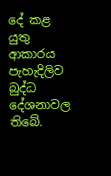දේ කළ යුතු ආකාරය පැහැදිලිව බුද්ධ දේශනාවල තිබේ.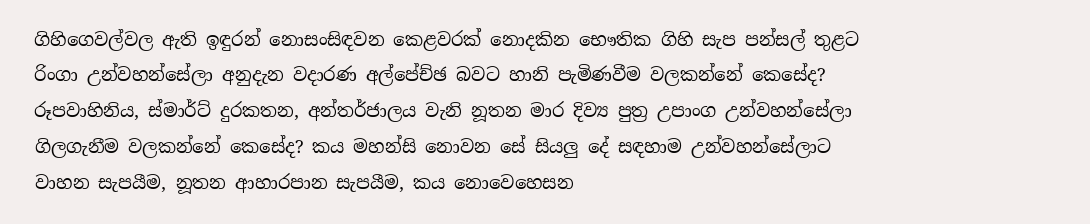ගිහිගෙවල්වල ඇති ඉඳුරන් නොසංසිඳවන කෙළවරක් නොදකින භෞතික ගිහි සැප පන්සල් තුළට රිංගා උන්වහන්සේලා අනුදැන වදාරණ අල්පේච්ඡ බවට හානි පැමිණවීම වලකන්නේ කෙසේද? රූපවාහිනිය, ස්මාර්ට් දුරකතන, අන්තර්ජාලය වැනි නූතන මාර දිව්‍ය පුත්‍ර උපාංග උන්වහන්සේලා ගිලගැනීම වලකන්නේ කෙසේද? කය මහන්සි නොවන සේ සියලු දේ සඳහාම උන්වහන්සේලාට වාහන සැපයීම, නූතන ආහාරපාන සැපයීම, කය නොවෙහෙසන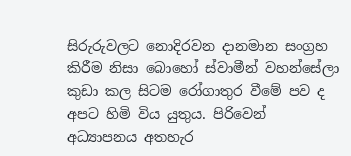සිරුරුවලට නොදිරවන දානමාන සංග්‍රහ කිරීම නිසා බොහෝ ස්වාමීන් වහන්සේලා කුඩා කල සිටම රෝගාතුර වීමේ පව ද අපට හිමි විය යුතුය. පිරිවෙන් අධ්‍යාපනය අතහැර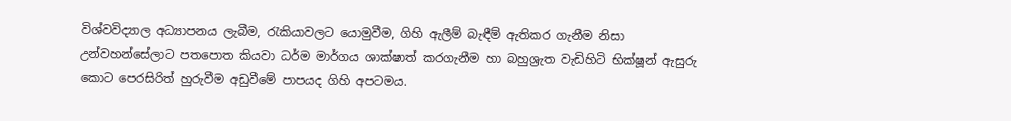විශ්වවිද්‍යාල අධ්‍යාපනය ලැබීම, රැකියාවලට යොමුවීම, ගිහි ඇලීම් බැඳීම් ඇතිකර ගැනීම නිසා උන්වහන්සේලාට පතපොත කියවා ධර්ම මාර්ගය ශාක්ෂාත් කරගැනීම හා බහුශ්‍රැත වැඩිහිටි භික්ෂූන් ඇසුරු කොට පෙරසිරිත් හුරුවීම අඩුවීමේ පාපයද ගිහි අපටමය.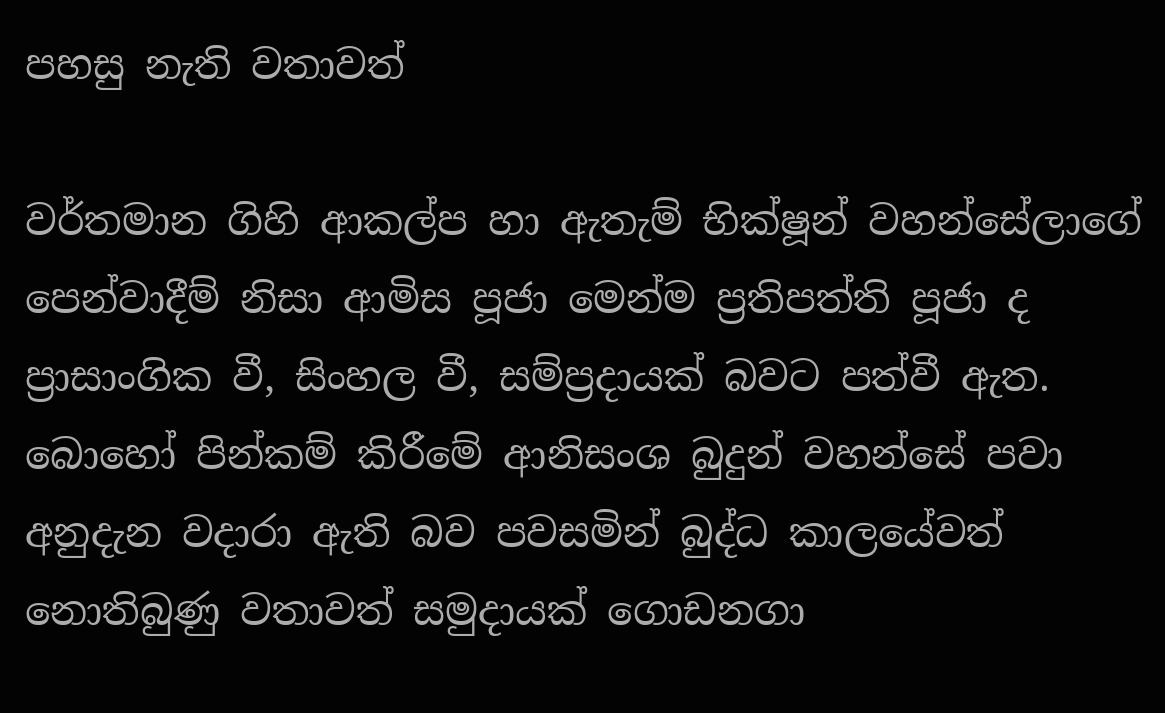පහසු නැති වතාවත්

වර්තමාන ගිහි ආකල්ප හා ඇතැම් භික්ෂූන් වහන්සේලාගේ පෙන්වාදීම් නිසා ආමිස පූජා මෙන්ම ප්‍රතිපත්ති පූජා ද ප්‍රාසාංගික වී, සිංහල වී, සම්ප්‍රදායක් බවට පත්වී ඇත. බොහෝ පින්කම් කිරීමේ ආනිසංශ බුදුන් වහන්සේ පවා අනුදැන වදාරා ඇති බව පවසමින් බුද්ධ කාලයේවත් නොතිබුණු වතාවත් සමුදායක් ගොඩනගා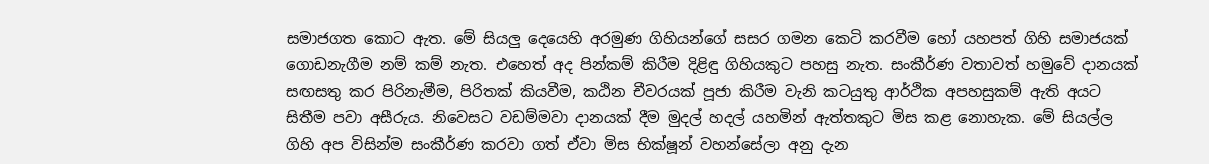සමාජගත කොට ඇත. මේ සියලු දෙයෙහි අරමුණ ගිහියන්ගේ සසර ගමන කෙටි කරවීම හෝ යහපත් ගිහි සමාජයක් ගොඩනැගීම නම් කම් නැත. එහෙත් අද පින්කම් කිරීම දිළිඳු ගිහියකුට පහසු නැත. සංකීර්ණ වතාවත් හමුවේ දානයක් සඟසතු කර පිරිනැමීම, පිරිතක් කියවීම, කඨින චීවරයක් පූජා කිරීම වැනි කටයුතු ආර්ථික අපහසුකම් ඇති අයට සිතීම පවා අසීරුය. නිවෙසට වඩම්මවා දානයක් දීම මුදල් හදල් යහමින් ඇත්තකුට මිස කළ නොහැක. මේ සියල්ල ගිහි අප විසින්ම සංකීර්ණ කරවා ගත් ඒවා මිස භික්ෂූන් වහන්සේලා අනු දැන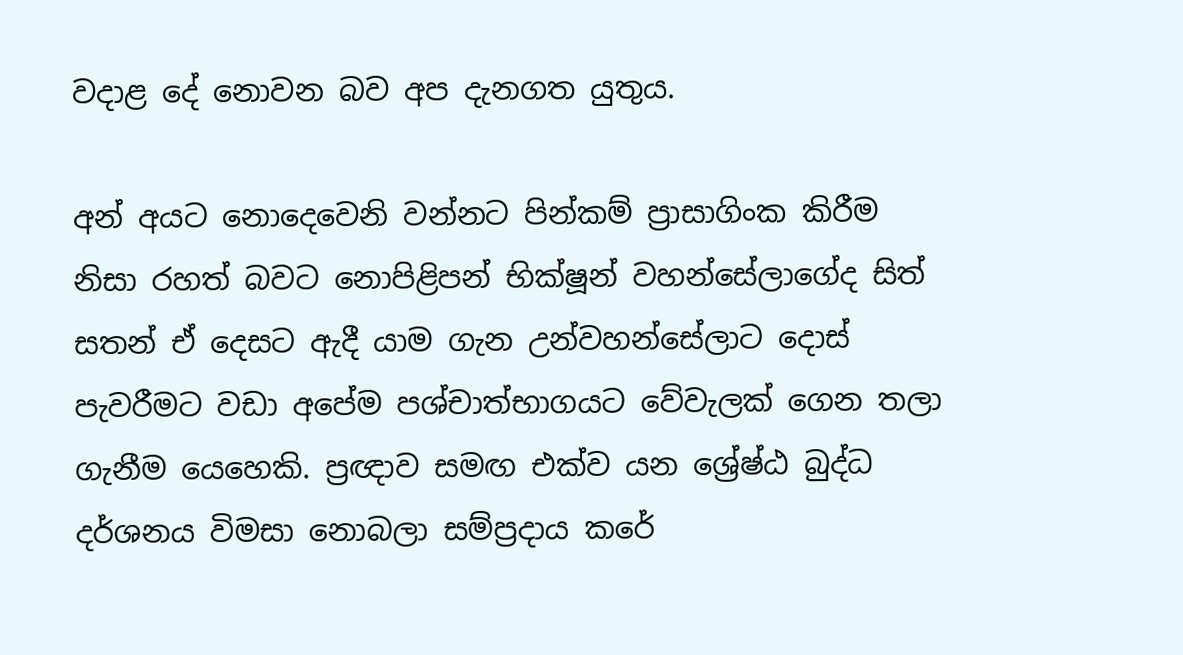වදාළ දේ නොවන බව අප දැනගත යුතුය.

අන් අයට නොදෙවෙනි වන්නට පින්කම් ප්‍රාසාගිංක කිරීම නිසා රහත් බවට නොපිළිපන් භික්ෂූන් වහන්සේලාගේද සිත් සතන් ඒ දෙසට ඇදී යාම ගැන උන්වහන්සේලාට දොස් පැවරීමට වඩා අපේම පශ්චාත්භාගයට වේවැලක් ගෙන තලා ගැනීම යෙහෙකි. ප්‍රඥාව සමඟ එක්ව යන ශ්‍රේෂ්ඨ බුද්ධ දර්ශනය විමසා නොබලා සම්ප්‍රදාය කරේ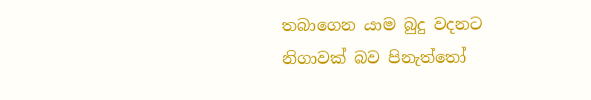තබාගෙන යාම බුදු වදනට නිගාවක් බව පිනැත්තෝ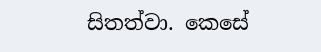සිතත්වා. කෙසේ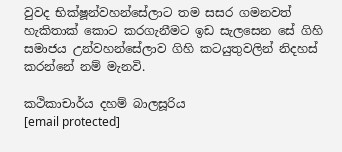වුවද භික්ෂූන්වහන්සේලාට තම සසර ගමනවත් හැකිතාක් කොට කරගැනීමට ඉඩ සැලසෙන සේ ගිහි සමාජය උන්වහන්සේලාව ගිහි කටයුතුවලින් නිදහස් ක‍රන්නේ නම් මැනවි.

කථිකාචාර්ය දහම් බාලසූරිය
[email protected]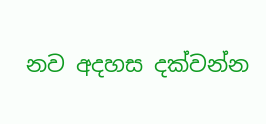නව අදහස දක්වන්න